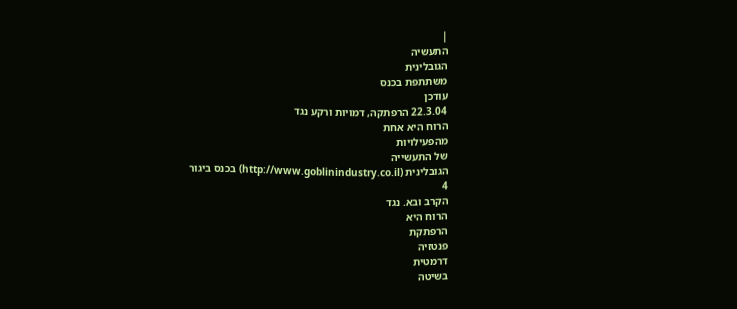|
התעשיה
הגובלינית
משתתפת בכנס
עודכן
22.3.04 הרפתקה, דמויות ורקע נגד
הרוח היא אחת
מהפעילויות
של התעשייה
הגובלינית (http://www.goblinindustry.co.il) בכנס ביגור
4
הקרב ובא. נגד
הרוח היא
הרפתקת
פנטזיה
דרמטית
בשיטה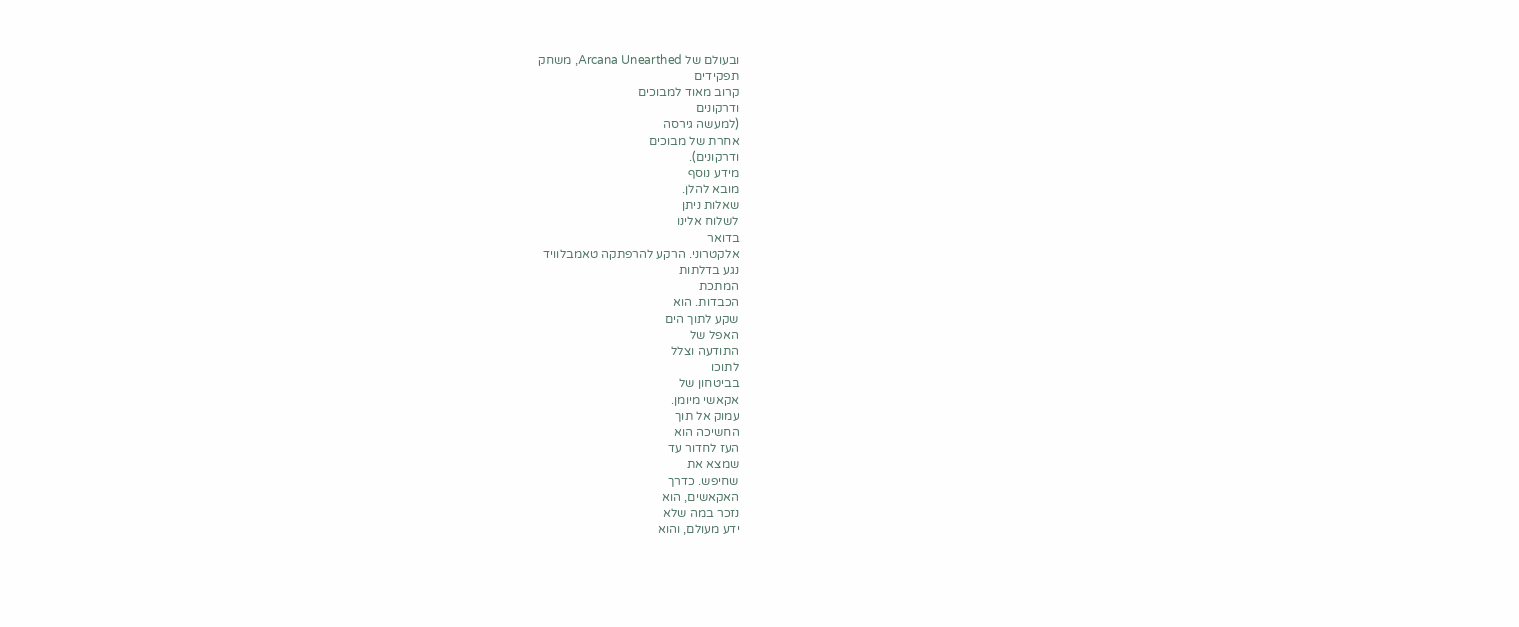ובעולם של Arcana Unearthed, משחק
תפקידים
קרוב מאוד למבוכים
ודרקונים
(למעשה גירסה
אחרת של מבוכים
ודרקונים).
מידע נוסף
מובא להלן.
שאלות ניתן
לשלוח אלינו
בדואר
אלקטרוני. הרקע להרפתקה טאמבלוויד
נגע בדלתות
המתכת
הכבדות. הוא
שקע לתוך הים
האפל של
התודעה וצלל
לתוכו
בביטחון של
אקאשי מיומן.
עמוק אל תוך
החשיכה הוא
העז לחדור עד
שמצא את
שחיפש. כדרך
האקאשים, הוא
נזכר במה שלא
ידע מעולם, והוא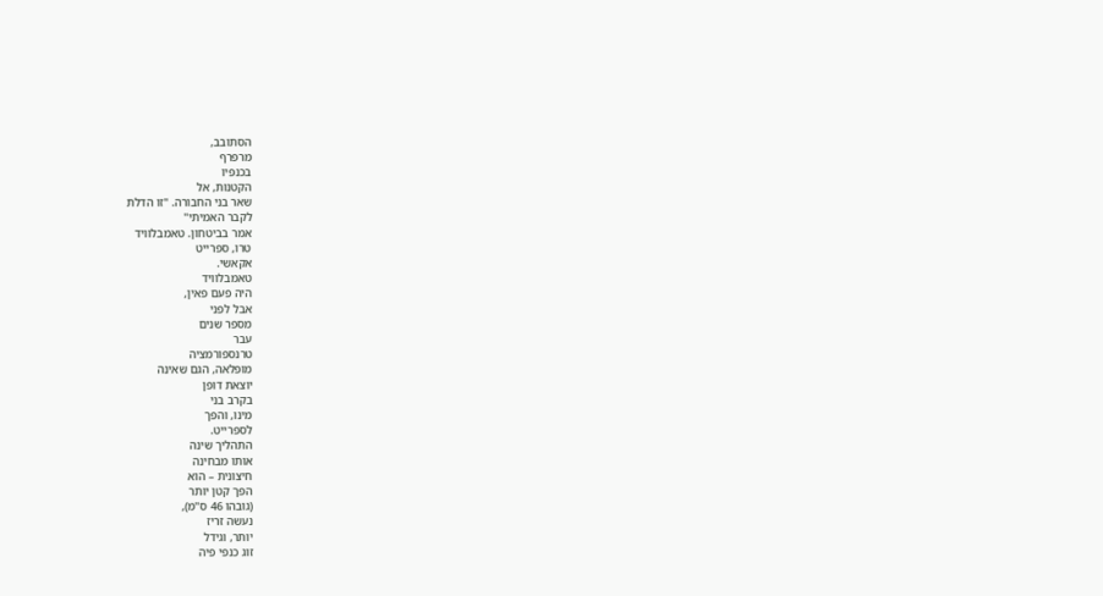הסתובב,
מרפרף
בכנפיו
הקטנות, אל
שאר בני החבורה. "זו הדלת
לקבר האמיתי"
אמר בביטחון. טאמבלוויד
טרו, ספרייט
אקאשי.
טאמבלוויד
היה פעם פאין,
אבל לפני
מספר שנים
עבר
טרנספורמציה
מופלאה, הגם שאינה
יוצאת דופן
בקרב בני
מינו, והפך
לספרייט.
התהליך שינה
אותו מבחינה
חיצונית – הוא
הפך קטן יותר
(גובהו 46 ס"מ),
נעשה זריז
יותר, וגידל
זוג כנפי פיה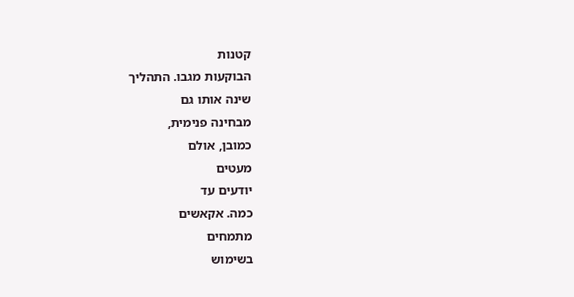קטנות
הבוקעות מגבו. התהליך
שינה אותו גם
מבחינה פנימית,
כמובן, אולם
מעטים
יודעים עד
כמה. אקאשים
מתמחים
בשימוש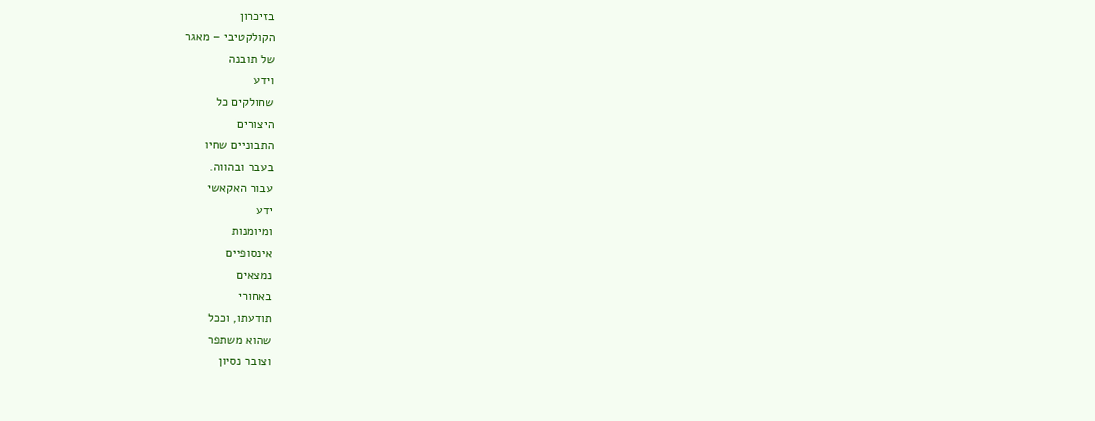בזיכרון
הקולקטיבי – מאגר
של תובנה
וידע
שחולקים כל
היצורים
התבוניים שחיו
בעבר ובהווה.
עבור האקאשי
ידע
ומיומנות
אינסופיים
נמצאים
באחורי
תודעתו, וככל
שהוא משתפר
וצובר נסיון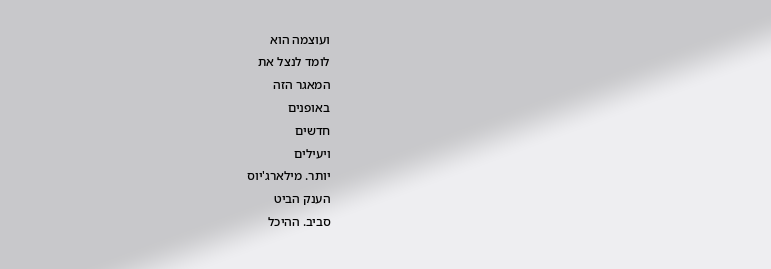ועוצמה הוא
לומד לנצל את
המאגר הזה
באופנים
חדשים
ויעילים
יותר. מילארג'יוס
הענק הביט
סביב. ההיכל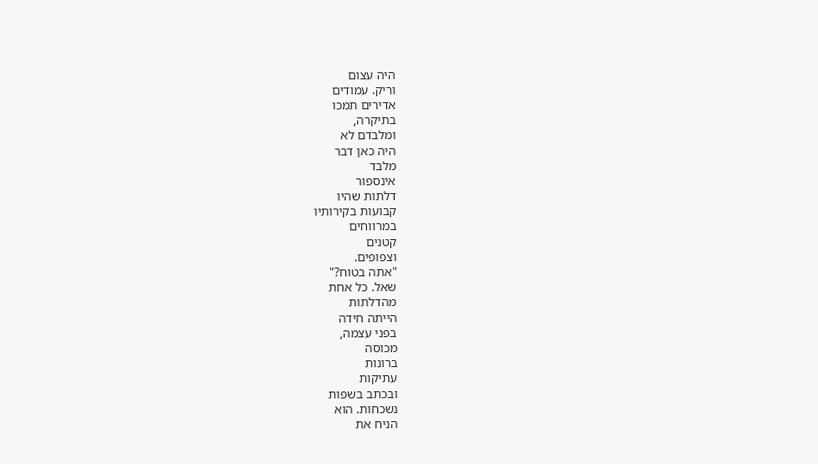היה עצום
וריק. עמודים
אדירים תמכו
בתיקרה,
ומלבדם לא
היה כאן דבר
מלבד
אינספור
דלתות שהיו
קבועות בקירותיו
במרווחים
קטנים
וצפופים.
"אתה בטוח?"
שאל. כל אחת
מהדלתות
הייתה חידה
בפני עצמה,
מכוסה
ברונות
עתיקות
ובכתב בשפות
נשכחות. הוא
הניח את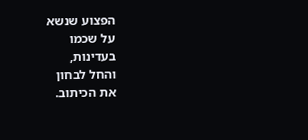הפצוע שנשא
על שכמו
בעדינות,
והחל לבחון
את הכיתוב.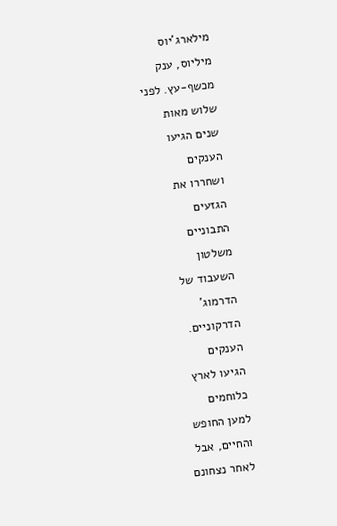מילארג'יוס
מיליוס, ענק
מכשף-עץ. לפני
שלוש מאות
שנים הגיעו
הענקים
ושחררו את
הגזעים
התבוניים
משלטון
השעבוד של
הדרמוג'
הדרקוניים.
הענקים
הגיעו לארץ
כלוחמים
למען החופש
והחיים, אבל
לאחר נצחונם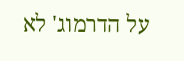על הדרמוג' לא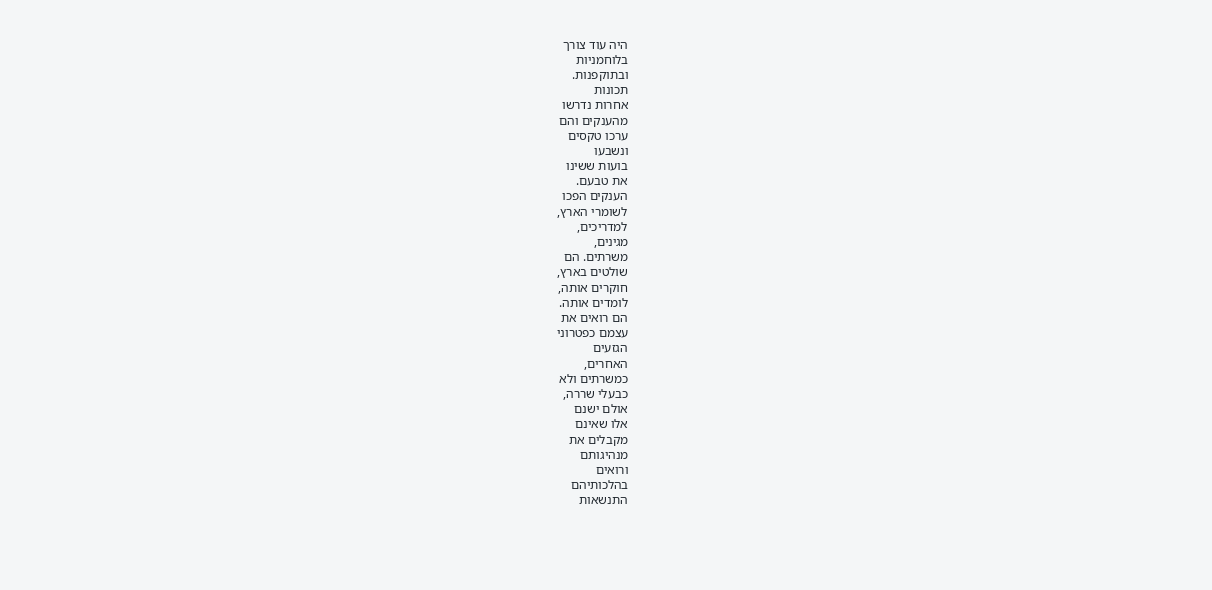היה עוד צורך
בלוחמניות
ובתוקפנות.
תכונות
אחרות נדרשו
מהענקים והם
ערכו טקסים
ונשבעו
בועות ששינו
את טבעם.
הענקים הפכו
לשומרי הארץ,
למדריכים,
מגינים,
משרתים. הם
שולטים בארץ,
חוקרים אותה,
לומדים אותה.
הם רואים את
עצמם כפטרוני
הגזעים
האחרים,
כמשרתים ולא
כבעלי שררה,
אולם ישנם
אלו שאינם
מקבלים את
מנהיגותם
ורואים
בהלכותיהם
התנשאות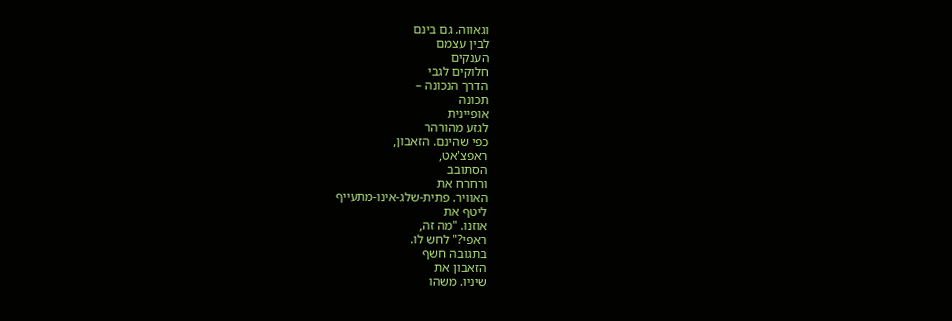וגאווה. גם בינם
לבין עצמם
הענקים
חלוקים לגבי
הדרך הנכונה –
תכונה
אופיינית
לגזע מהורהר
כפי שהינם. הזאבון,
ראפצ'אט,
הסתובב
ורחרח את
האוויר. פתית-שלג-אינו-מתעייף
ליטף את
אוזנו. "מה זה,
ראפי?" לחש לו.
בתגובה חשף
הזאבון את
שיניו. משהו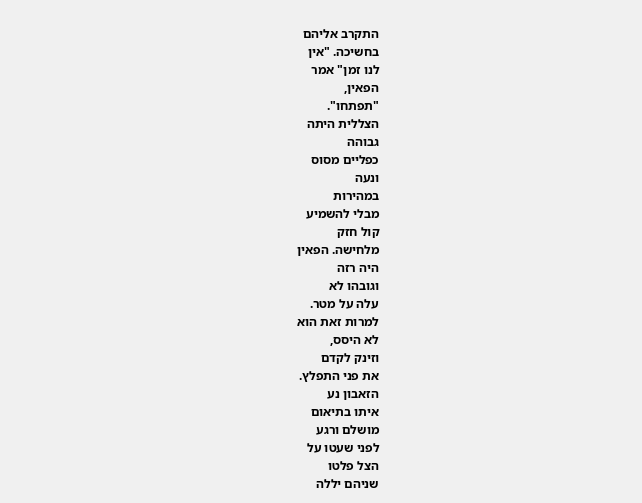התקרב אליהם
בחשיכה. "אין
לנו זמן" אמר
הפאין,
"תפתחו".
הצללית היתה
גבוהה
כפליים מסוס
ונעה
במהירות
מבלי להשמיע
קול חזק
מלחישה. הפאין
היה רזה
וגובהו לא
עלה על מטר.
למרות זאת הוא
לא היסס,
וזינק לקדם
את פני התפלץ.
הזאבון נע
איתו בתיאום
מושלם ורגע
לפני שעטו על
הצל פלטו
שניהם יללה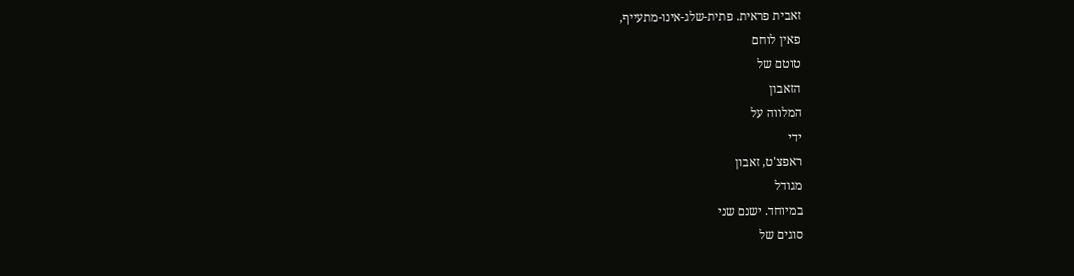זאבית פראית. פתית-שלג-אינו-מתעייף,
פאין לוחם
טוטם של
הזאבון
המלווה על
ידי
ראפצ'ט, זאבון
מגודל
במיוחד. ישנם שני
סוגים של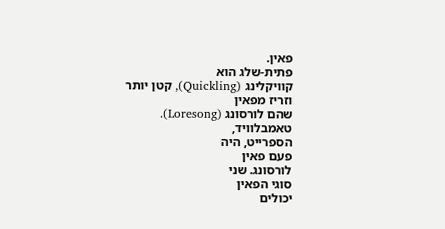פאין.
פתית-שלג הוא
קוויקלינג (Quickling), קטן יותר
וזריז מפאין
שהם לורסונג (Loresong).
טאמבלוויד,
הספרייט, היה
פעם פאין
לורסונג. שני
סוגי הפאין
יכולים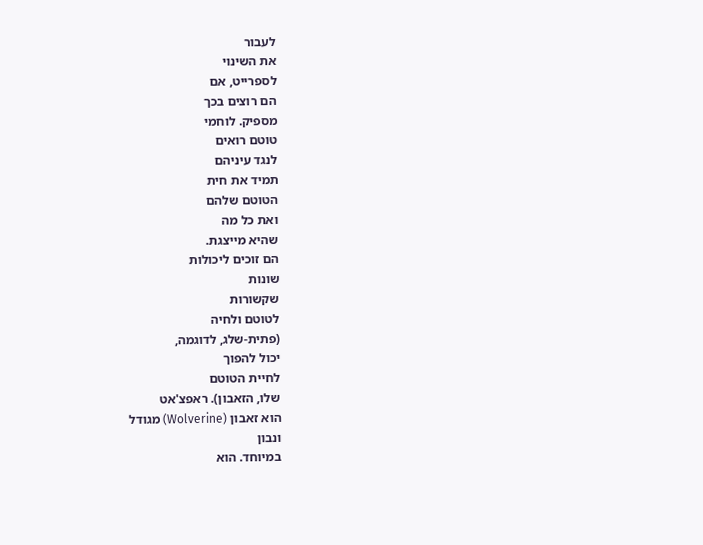לעבור
את השינוי
לספרייט, אם
הם רוצים בכך
מספיק. לוחמי
טוטם רואים
לנגד עיניהם
תמיד את חית
הטוטם שלהם
ואת כל מה
שהיא מייצגת.
הם זוכים ליכולות
שונות
שקשורות
לטוטם ולחיה
(פתית-שלג, לדוגמה,
יכול להפוך
לחיית הטוטם
שלו, הזאבון). ראפצ'אט
הוא זאבון (Wolverine) מגודל
ונבון
במיוחד. הוא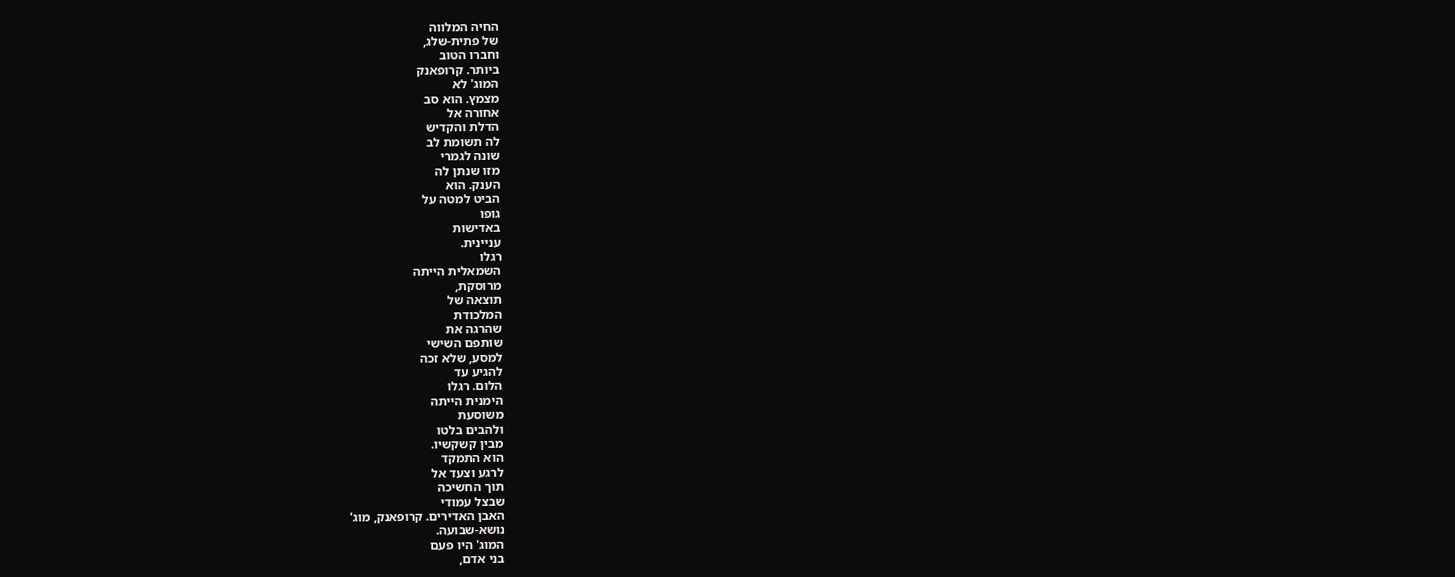החיה המלווה
של פתית-שלג,
וחברו הטוב
ביותר. קרופאנק
המוג' לא
מצמץ. הוא סב
אחורה אל
הדלת והקדיש
לה תשומת לב
שונה לגמרי
מזו שנתן לה
הענק. הוא
הביט למטה על
גופו
באדישות
עניינית.
רגלו
השמאלית הייתה
מרוסקת,
תוצאה של
המלכודת
שהרגה את
שותפם השישי
למסע, שלא זכה
להגיע עד
הלום. רגלו
הימנית הייתה
משוסעת
ולהבים בלטו
מבין קשקשיו.
הוא התמקד
לרגע וצעד אל
תוך החשיכה
שבצל עמודי
האבן האדירים. קרופאנק, מוג'
נושא-שבועה.
המוג' היו פעם
בני אדם,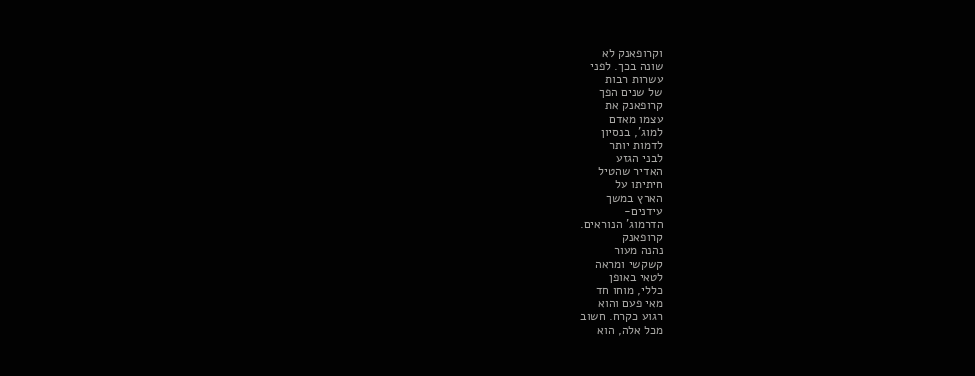וקרופאנק לא
שונה בכך. לפני
עשרות רבות
של שנים הפך
קרופאנק את
עצמו מאדם
למוג', בנסיון
לדמות יותר
לבני הגזע
האדיר שהטיל
חיתיתו על
הארץ במשך
עידנים-
הדרמוג' הנוראים.
קרופאנק
נהנה מעור
קשקשי ומראה
לטאי באופן
כללי, מוחו חד
מאי פעם והוא
רגוע כקרח. חשוב
מכל אלה, הוא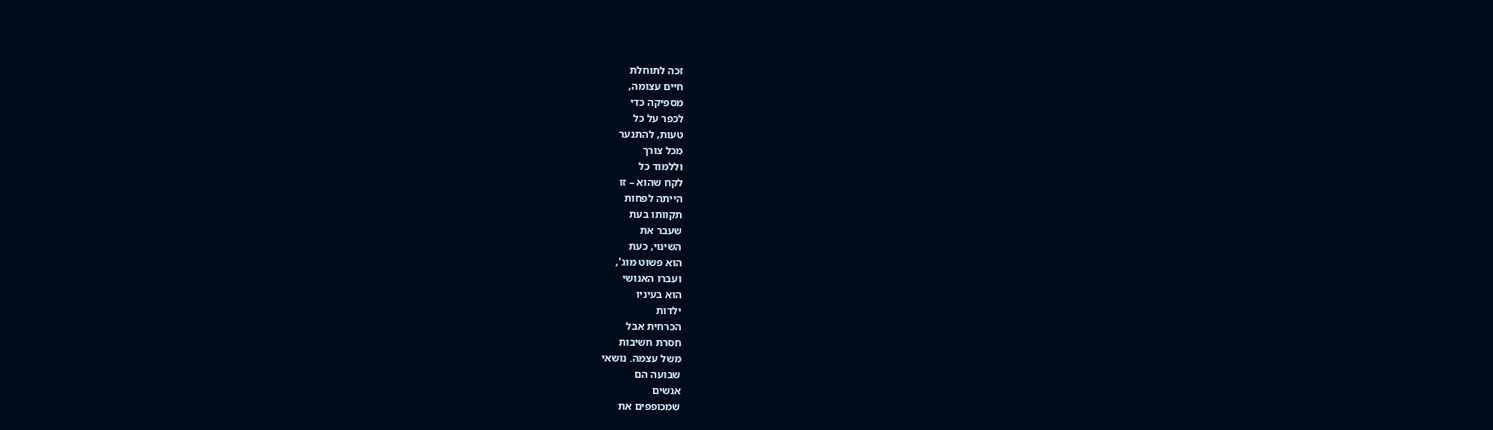זכה לתוחלת
חיים עצומה,
מספיקה כדי
לכפר על כל
טעות, להתנער
מכל צורך
וללמוד כל
לקח שהוא – זו
הייתה לפחות
תקוותו בעת
שעבר את
השינוי, כעת
הוא פשוט מוג',
ועברו האנושי
הוא בעיניו
ילדות
הכרחית אבל
חסרת חשיבות
משל עצמה. נושאי
שבועה הם
אנשים
שמכופפים את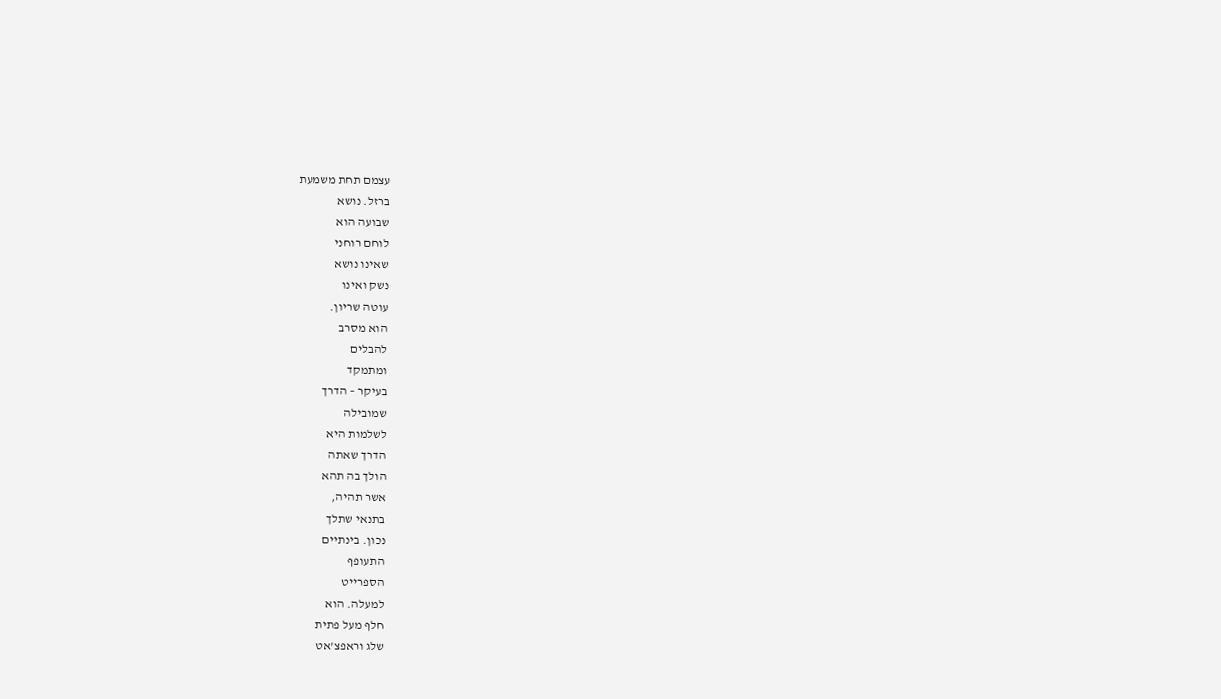עצמם תחת משמעת
ברזל. נושא
שבועה הוא
לוחם רוחני
שאינו נושא
נשק ואינו
עוטה שריון.
הוא מסרב
להבלים
ומתמקד
בעיקר – הדרך
שמובילה
לשלמות היא
הדרך שאתה
הולך בה תהא
אשר תהיה,
בתנאי שתלך
נכון. בינתיים
התעופף
הספרייט
למעלה. הוא
חלף מעל פתית
שלג וראפצ'אט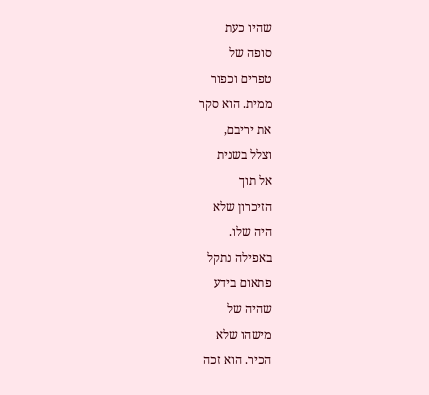שהיו כעת
סופה של
טפרים וכפור
ממית. הוא סקר
את יריבם,
וצלל בשנית
אל תוך
הזיכרון שלא
היה שלו.
באפילה נתקל
פתאום בידע
שהיה של
מישהו שלא
הכיר. הוא זכה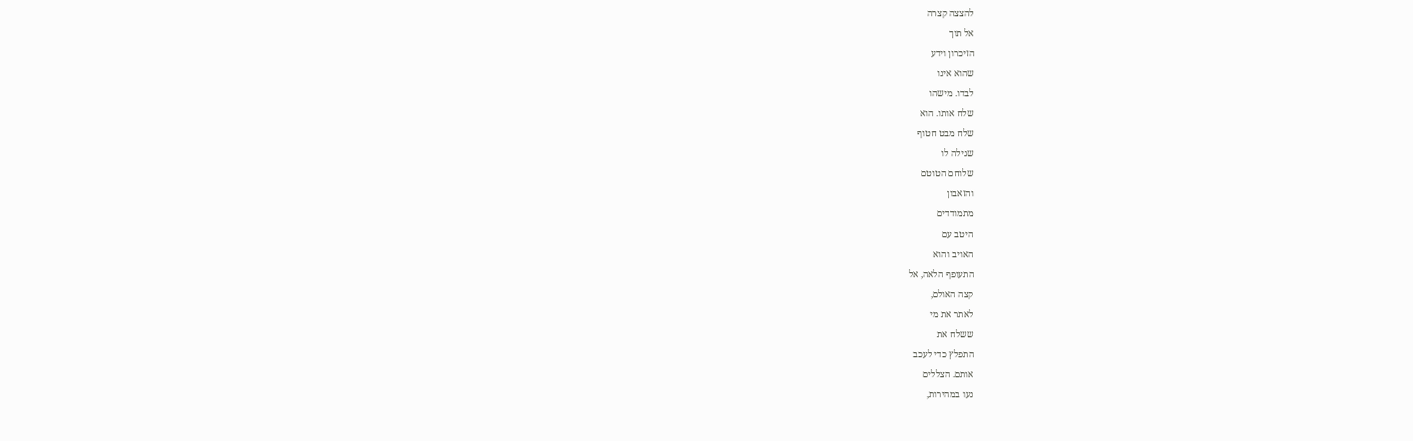להצצה קצרה
אל תוך
הזיכרון וידע
שהוא אינו
לבדו. מישהו
שלח אותו. הוא
שלח מבט חטוף
שגילה לו
שלוחם הטוטם
והזאבון
מתמודדים
היטב עם
האויב והוא
התעופף הלאה, אל
קצה האולם,
לאתר את מי
ששלח את
התפלץ כדי לעכב
אותם. הצללים
נעו במהירות,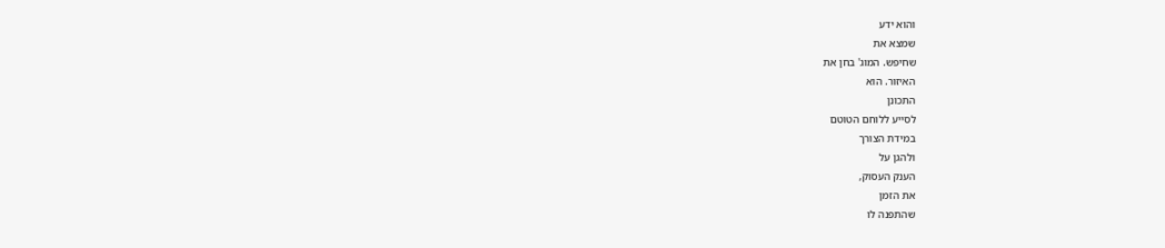והוא ידע
שמצא את
שחיפש. המוג' בחן את
האיזור. הוא
התכונן
לסייע ללוחם הטוטם
במידת הצורך
ולהגן על
הענק העסוק,
את הזמן
שהתפנה לו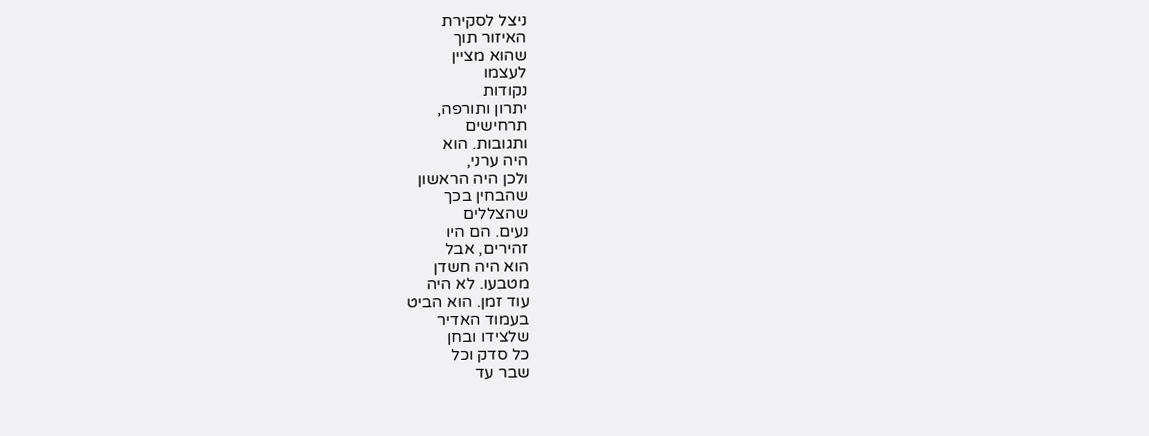ניצל לסקירת
האיזור תוך
שהוא מציין
לעצמו
נקודות
יתרון ותורפה,
תרחישים
ותגובות. הוא
היה ערני,
ולכן היה הראשון
שהבחין בכך
שהצללים
נעים. הם היו
זהירים, אבל
הוא היה חשדן
מטבעו. לא היה
עוד זמן. הוא הביט
בעמוד האדיר
שלצידו ובחן
כל סדק וכל
שבר עד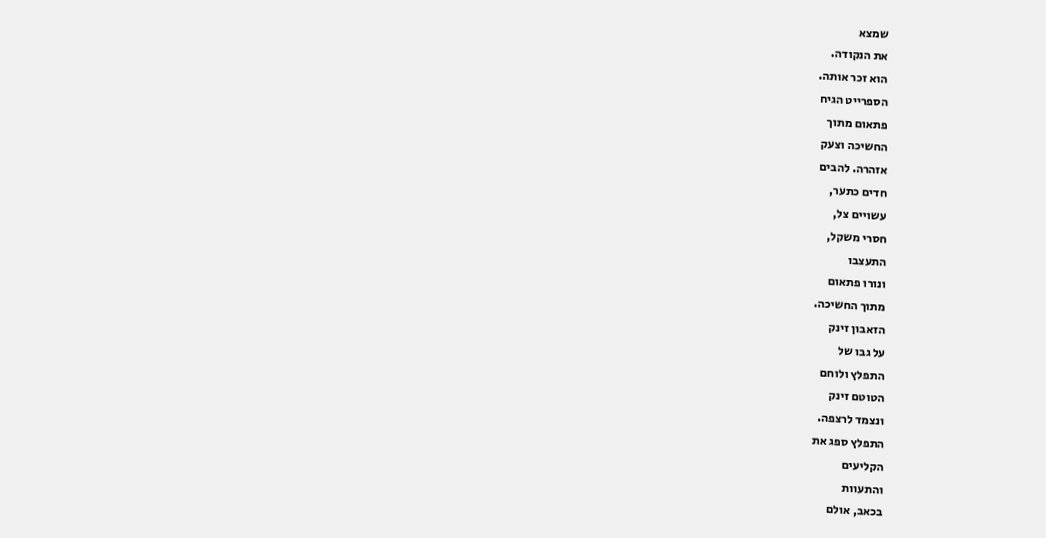שמצא
את הנקודה.
הוא זכר אותה.
הספרייט הגיח
פתאום מתוך
החשיכה וצעק
אזהרה. להבים
חדים כתער,
עשויים צל,
חסרי משקל,
התעצבו
ונורו פתאום
מתוך החשיכה.
הזאבון זינק
על גבו של
התפלץ ולוחם
הטוטם זינק
ונצמד לרצפה.
התפלץ ספג את
הקליעים
והתעוות
בכאב, אולם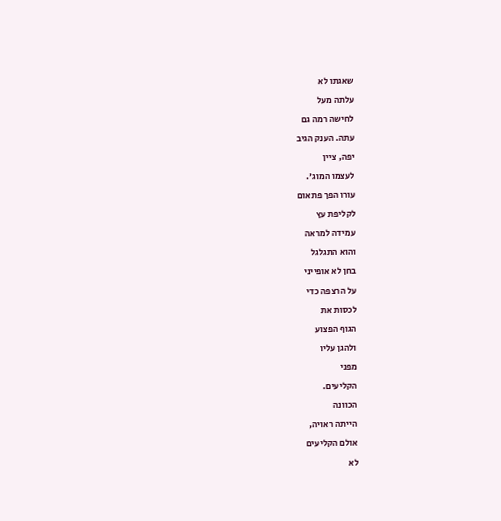שאגתו לא
עלתה מעל
לחישה רמה גם
עתה. הענק הגיב
יפה, ציין
לעצמו המוג'.
עורו הפך פתאום
לקליפת עץ
עמידה למראה
והוא התגלגל
בחן לא אופייני
על הרצפה כדי
לכסות את
הגוף הפצוע
ולהגן עליו
מפני
הקליעים.
הכוונה
הייתה ראויה,
אולם הקליעים
לא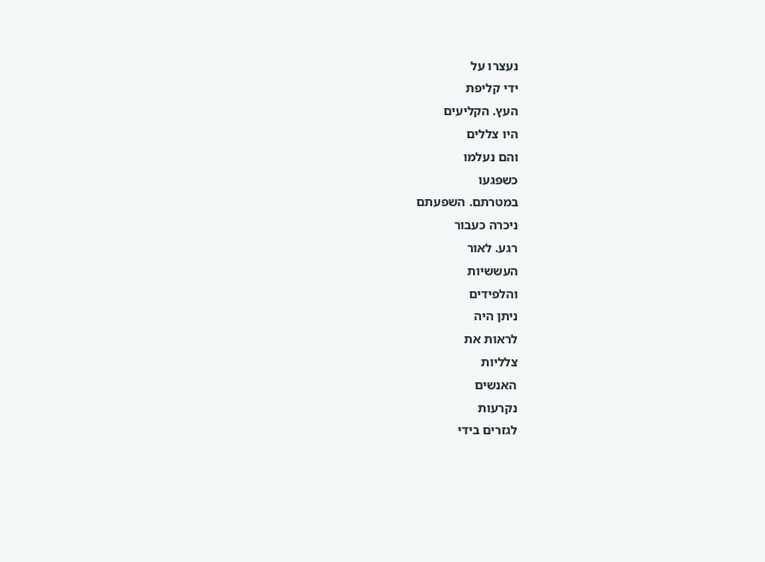נעצרו על
ידי קליפת
העץ. הקליעים
היו צללים
והם נעלמו
כשפגעו
במטרתם. השפעתם
ניכרה כעבור
רגע. לאור
העששיות
והלפידים
ניתן היה
לראות את
צלליות
האנשים
נקרעות
לגזרים בידי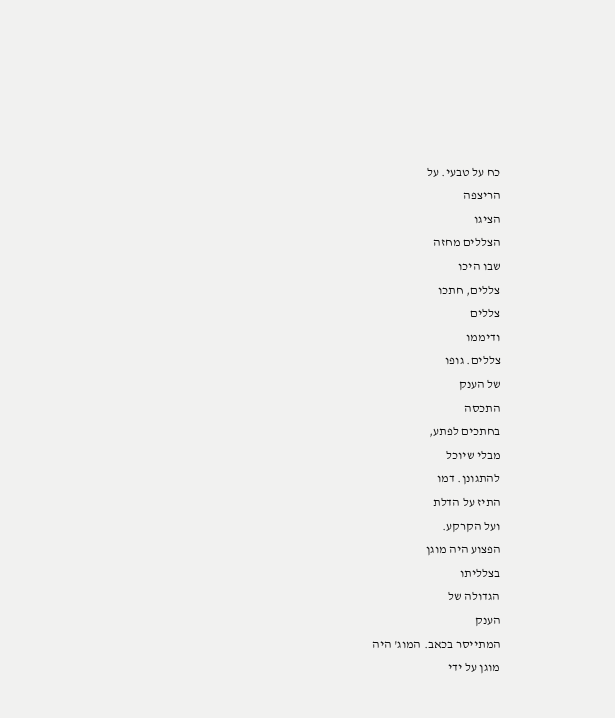כח על טבעי. על
הריצפה
הציגו
הצללים מחזה
שבו היכו
צללים, חתכו
צללים
ודיממו
צללים. גופו
של הענק
התכסה
בחתכים לפתע,
מבלי שיוכל
להתגונן. דמו
התיז על הדלת
ועל הקרקע.
הפצוע היה מוגן
בצלליתו
הגדולה של
הענק
המתייסר בכאב. המוג' היה
מוגן על ידי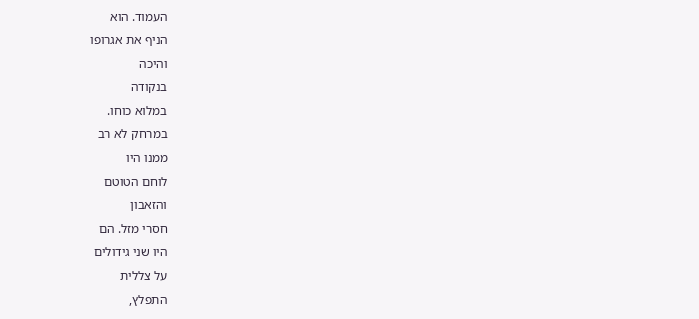העמוד. הוא
הניף את אגרופו
והיכה
בנקודה
במלוא כוחו.
במרחק לא רב
ממנו היו
לוחם הטוטם
והזאבון
חסרי מזל. הם
היו שני גידולים
על צללית
התפלץ,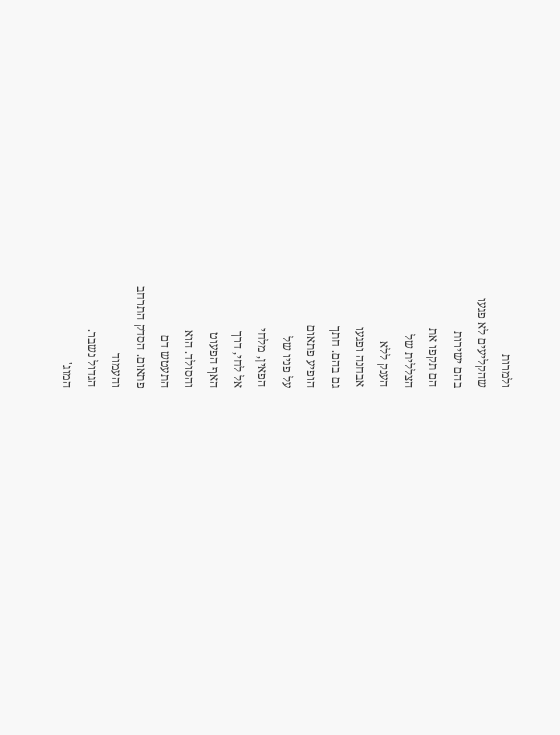ולמרות
שהקליעים לא פגעו
בהם ישירות
הם תקפו את
הצללית של
הענק ללא
אבחנה ופגעו
גם בהם. חתך
הופיע פתאום
על פניו של
הפאין, מלחי
אל לחי, דרך
האף הפעוט
והסולד. הוא
התעטש דם
פתאום. הסדק התרחב
והעמוד
הגדול נשבר.
המוג'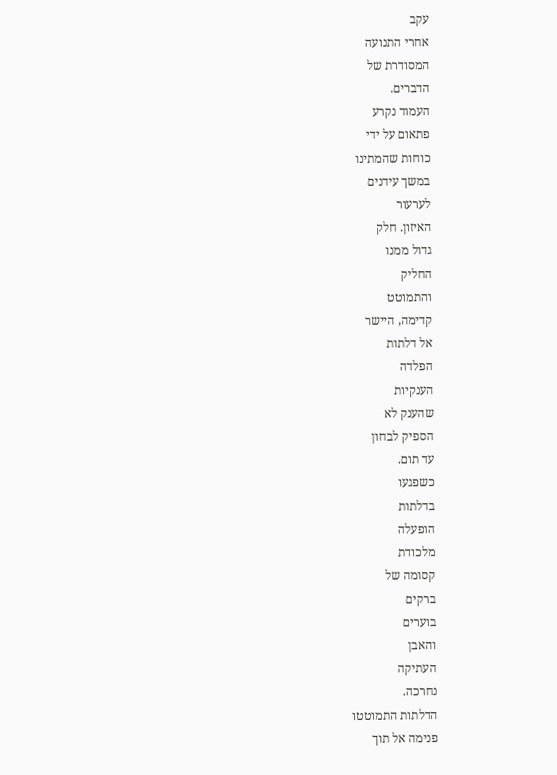עקב
אחרי התנועה
המסודרת של
הדברים.
העמוד נקרע
פתאום על ידי
כוחות שהמתינו
במשך עידנים
לערעור
האיזון. חלק
גדול ממנו
החליק
והתמוטט
קדימה, היישר
אל דלתות
הפלדה
הענקיות
שהענק לא
הספיק לבחון
עד תום.
כשפגעו
בדלתות
הופעלה
מלכודת
קסומה של
ברקים
בוערים
והאבן
העתיקה
נחרכה.
הדלתות התמוטטו
פנימה אל תוך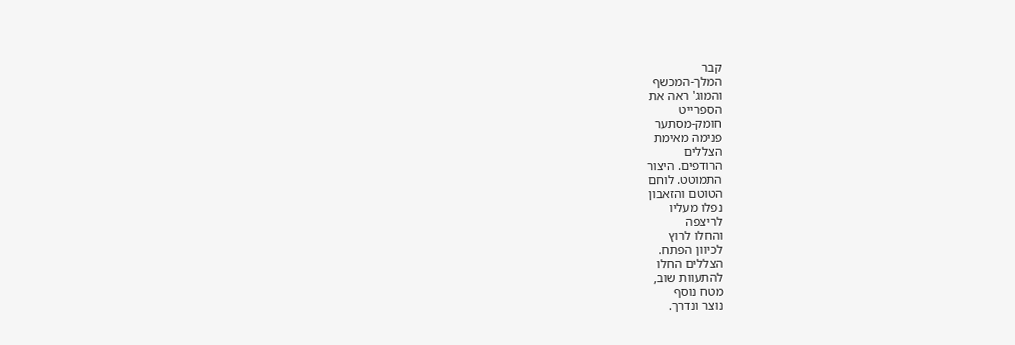קבר
המלך-המכשף
והמוג' ראה את
הספרייט
חומק-מסתער
פנימה מאימת
הצללים
הרודפים. היצור
התמוטט. לוחם
הטוטם והזאבון
נפלו מעליו
לריצפה
והחלו לרוץ
לכיוון הפתח.
הצללים החלו
להתעוות שוב,
מטח נוסף
נוצר ונדרך.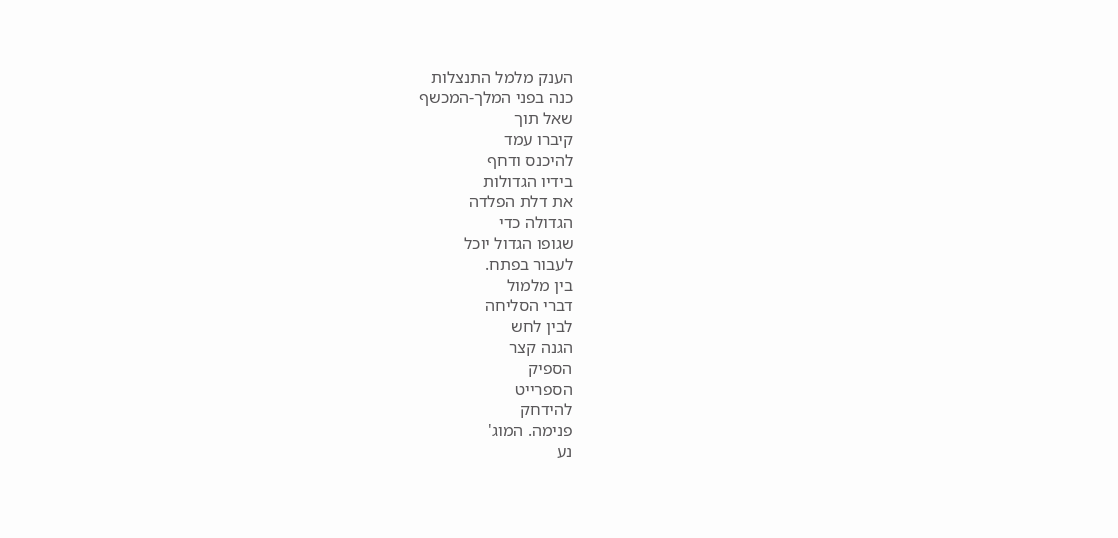הענק מלמל התנצלות
כנה בפני המלך-המכשף
שאל תוך
קיברו עמד
להיכנס ודחף
בידיו הגדולות
את דלת הפלדה
הגדולה כדי
שגופו הגדול יוכל
לעבור בפתח.
בין מלמול
דברי הסליחה
לבין לחש
הגנה קצר
הספיק
הספרייט
להידחק
פנימה. המוג'
נע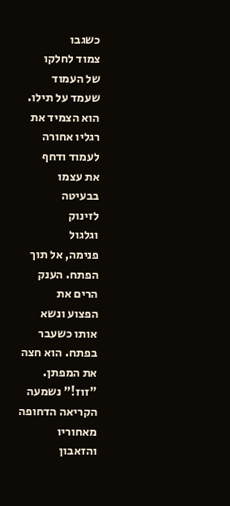כשגבו
צמוד לחלקו
של העמוד
שעמד על תילו.
הוא הצמיד את
רגליו אחורה
לעמוד ודחף
את עצמו
בבעיטה
לזינוק
וגלגול
פנימה, אל תוך
הפתח. הענק
הרים את
הפצוע ונשא
אותו כשעבר
בפתח. הוא חצה
את המפתן.
"זוז!" נשמעה
הקריאה הדחופה
מאחוריו
והזאבון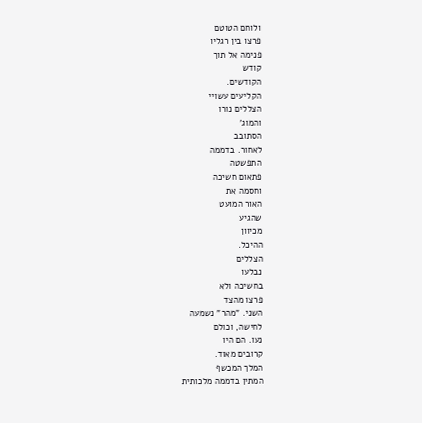ולוחם הטוטם
פרצו בין רגליו
פנימה אל תוך
קודש
הקודשים.
הקליעים עשויי
הצללים נורו
והמוג'
הסתובב
לאחור. בדממה
התפשטה
פתאום חשיכה
וחסמה את
האור המועט
שהגיע
מכיוון
ההיכל.
הצללים
נבלעו
בחשיכה ולא
פרצו מהצד
השני. "מהר" נשמעה
לחישה, וכולם
נעו. הם היו
קרובים מאוד.
המלך המכשף
המתין בדממה מלכותית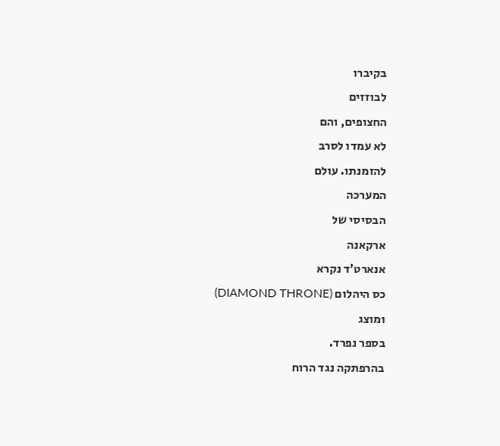בקיברו
לבוזזים
החצופים, והם
לא עמדו לסרב
להזמנתו. עולם
המערכה
הבסיסי של
ארקאנה
אנארט'ד נקרא
כס היהלום (DIAMOND THRONE) ומוצג
בספר נפרד.
בהרפתקה נגד הרוח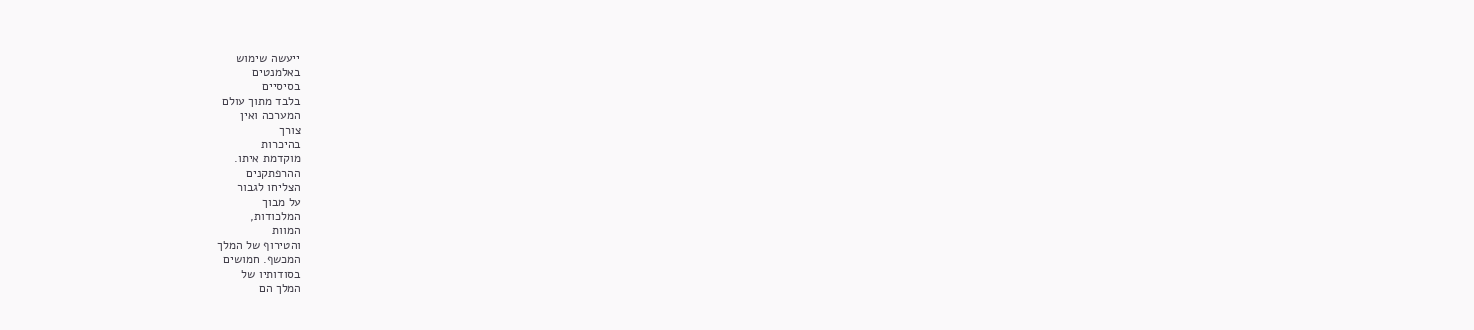ייעשה שימוש
באלמנטים
בסיסיים
בלבד מתוך עולם
המערכה ואין
צורך
בהיכרות
מוקדמת איתו.
ההרפתקנים
הצליחו לגבור
על מבוך
המלכודות,
המוות
והטירוף של המלך
המכשף. חמושים
בסודותיו של
המלך הם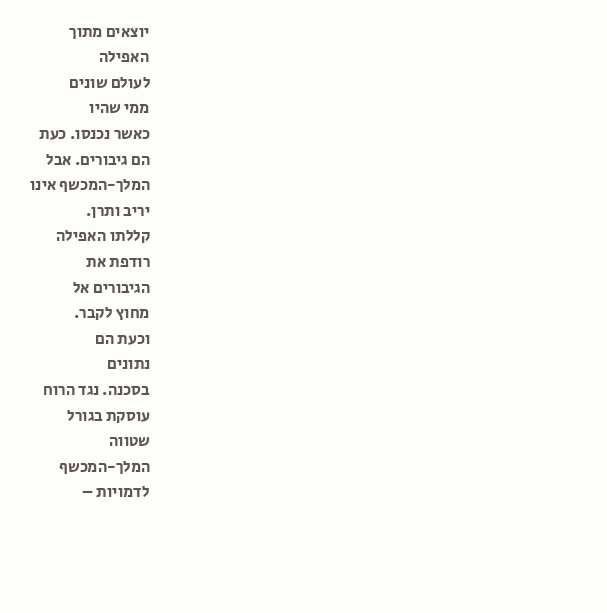יוצאים מתוך
האפילה
לעולם שונים
ממי שהיו
כאשר נכנסו. כעת
הם גיבורים. אבל
המלך-המכשף אינו
יריב ותרן.
קללתו האפילה
רודפת את
הגיבורים אל
מחוץ לקבר.
וכעת הם
נתונים
בסכנה. נגד הרוח
עוסקת בגורל
שטווה
המלך-המכשף
לדמויות –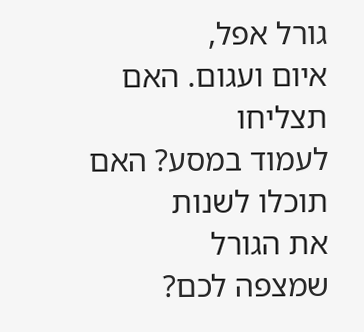גורל אפל,
איום ועגום. האם
תצליחו
לעמוד במסע? האם
תוכלו לשנות
את הגורל
שמצפה לכם?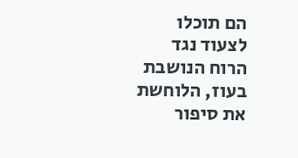הם תוכלו
לצעוד נגד
הרוח הנושבת
בעוז, הלוחשת
את סיפור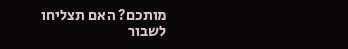מותכם? האם תצליחו
לשבור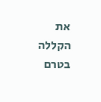את
הקללה בטרם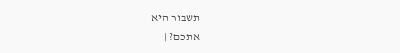תשבור היא
אתכם? |